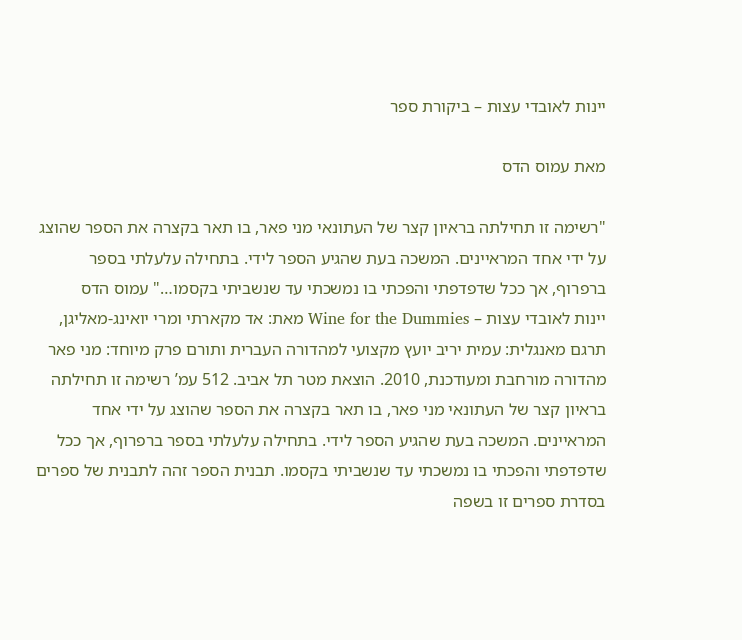יינות לאובדי עצות – ביקורת ספר

מאת עמוס הדס

"רשימה זו תחילתה בראיון קצר של העתונאי מני פאר, בו תאר בקצרה את הספר שהוצג על ידי אחד המראיינים. המשכה בעת שהגיע הספר לידי. בתחילה עלעלתי בספר ברפרוף, אך ככל שדפדפתי והפכתי בו נמשכתי עד שנשביתי בקסמו…" עמוס הדס
יינות לאובדי עצות – Wine for the Dummies מאת: אד מקארתי ומרי יואינג-מאליגן, תרגם מאנגלית: עמית יריב יועץ מקצועי למהדורה העברית ותורם פרק מיוחד: מני פאר מהדורה מורחבת ומעודכנת, 2010. הוצאת מטר תל אביב. 512 עמ’ רשימה זו תחילתה בראיון קצר של העתונאי מני פאר, בו תאר בקצרה את הספר שהוצג על ידי אחד המראיינים. המשכה בעת שהגיע הספר לידי. בתחילה עלעלתי בספר ברפרוף, אך ככל שדפדפתי והפכתי בו נמשכתי עד שנשביתי בקסמו. תבנית הספר זהה לתבנית של ספרים בסדרת ספרים זו בשפה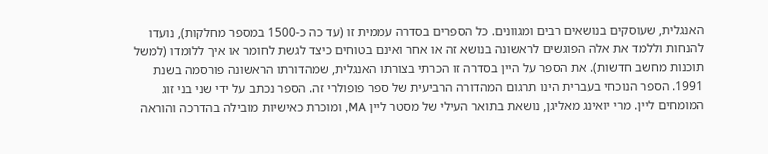האנגלית, שעוסקים בנושאים רבים ומגוונים. כל הספרים בסדרה עממית זו (עד כה כ-1500 במספר מחלקות), נועדו להנחות וללמד את אלה הפוגשים לראשונה בנושא זה או אחר ואינם בטוחים כיצד לגשת לחומר או איך ללומדו (למשל תוכנות מחשב חדשות). את הספר על היין בסדרה זו הכרתי בצורתו האנגלית, שמהדורתו הראשונה פורסמה בשנת 1991. הספר הנוכחי בעברית הינו תרגום המהדורה הרביעית של ספר פופולרי זה. הספר נכתב על ידי שני בני זוג המומחים ליין. מרי יואינג מאליגן, נושאת בתואר העילי של מסטר ליין MA, ומוכרת כאישיות מובילה בהדרכה והוראה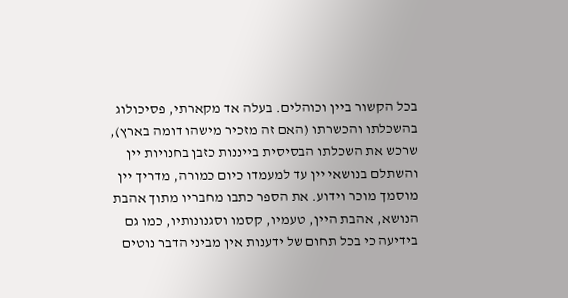בכל הקשור ביין וכוהלים. בעלה אד מקארתי, פסיכולוג בהשכלתו והכשרתו (האם זה מזכיר מישהו דומה בארץ), שרכש את השכלתו הבסיסית בייננות כזבן בחנויות יין והשתלם בנושאי יין עד למעמדו כיום כמורה, מדריך יין מוסמך מוכר וידוע. את הספר כתבו מחבריו מתוך אהבת הנושא, אהבת היין, טעמיו, קסמו וסגנונותיו, כמו גם בידיעה כי בכל תחום של ידענות אין מביני הדבר נוטים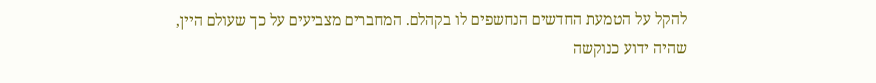להקל על הטמעת החדשים הנחשפים לו בקהלם. המחברים מצביעים על כך שעולם היין, שהיה ידוע כנוקשה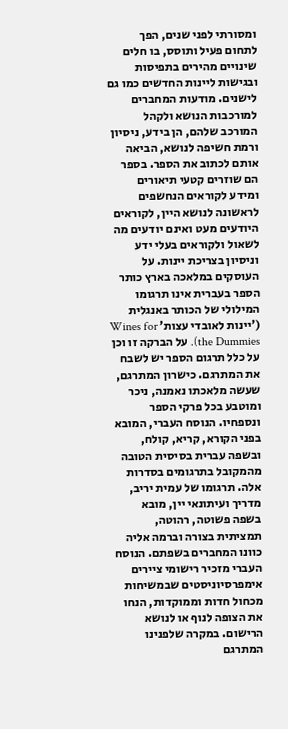ומסורתי לפני שנים, הפך לתחום פעיל ותוסס, בו חלים שינויים מהירים בתפיסות ובגישות ליינות החדשים כמו גם לישנים. מודעות המחברים למורכבות הנושא ולקהל המורכב שלהם, הן בידע, ניסיון ורמת חשיפה לנושא, הביאה אותם לכתוב את הספר. בספר הם שוזרים קטעי תיאורים ומידע לקוראים הנחשפים לראשונה לנושא היין, לקוראים היודעים מעט ואינם יודעים מה לשאול ולקוראים בעלי ידע וניסיון בצריכת יינות. על העוסקים במלאכה בארץ כותר הספר בעברית אינו תרגומו המילולי של הכותר באנגלית (’יינות לאובדי עצות’ Wines for the Dummies). על הברקה זו וכן על כלל תרגום הספר יש לשבח את המתרגם. כישרון המתרגם, שעשה מלאכתו נאמנה, ניכר ומוטבע בכל פרקי הספר ונספחיו. הנוסח העברי, המובא בפני הקורא, קריא, קולח, ובשפה עברית בסיסית הטובה מהמקובל בתרגומים בסדרות אלה. תרגומו של עמית יריב, מדריך ועיתונאי יין, מובא בשפה פשוטה, רהוטה, תמציתית בצורה וברמה אליה כוונו המחברים בשפתם. הנוסח העברי מזכיר רישומי ציירים אימפרסיוניסטים שבמשיחות מכחול חדות וממוקדות, הנחו את הצופה לנוף או לנושא הרישום. במקרה שלפנינו המתרגם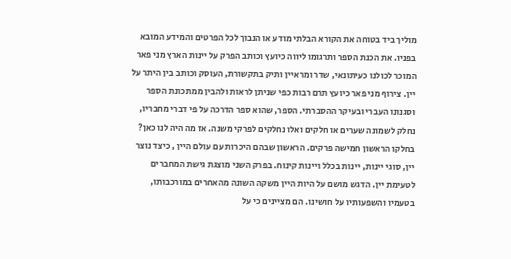מוליך ביד בטוחה את הקורא הבלתי מודע או הנבוך לכל הפרטים והמידע המובא בפניו. את הכנת הספר ותרגומו ליווה כיועץ וכותב הפרק על יינות הארץ מני פאר המוכר לכולנו כעיתונאי, שדר ומראיין ותיק בתקשורת, העוסק וכותב בין היתר על יין. צירוף מני פאר כיועץ תרם רבות כפי שניתן לראות ולהבין ממתכונת הספר וסגנונו העברי ובעיקר ההסברתי. הספר, שהוא ספר הדרכה על פי דברי מחבריו, נחלק לשמונה שערים או חלקים ואלו נחלקים לפרקי משנה. אז מה היה לנו כאן? בחלקו הראשון חמישה פרקים. הראשון שבהם היכרות עם עולם היין , כיצד נוצר יין, סוגי יינות, יינות בכלל ויינות קינוח. בפרק השני מוצגת גישת המחברים לטעימת יין. הדגש מושם על היות היין משקה השונה מהאחרים במורכבותו, בטעמיו והשפעותיו על חושינו. הם מציינים כי על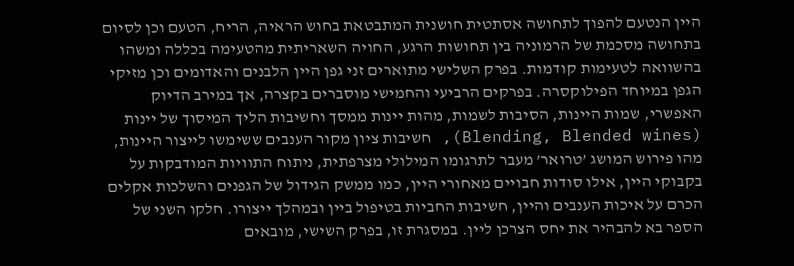היין הנטעם להפוך לתחושה אסתטית חושנית המתבטאת בחוש הראיה, הריח, הטעם וכן לסיום בתחושה מסכמת של הרמוניה בין תחושות הרגע, החויה השאריתית מהטעימה בכללה ומשהו בהשוואה לטעימות קודמות. בפרק השלישי מתוארים זני גפן היין הלבנים והאדומים וכן מזיקי הגפן במיוחד הפילוקסרה. בפרקים הרביעי והחמישי מוסברים בקצרה, אך במירב הדיוק האפשרי, שמות היינות, הסיבות לשמות, מהות יינות ממסך וחשיבות הליך המיסוך של יינות (Blending, Blended wines), חשיבות ציון מקור הענבים ששימשו לייצור היינות, מהו פירוש המושג ’טרואר’ מעבר לתרגומו המילולי מצרפתית, ניתוח התוויות המודבקות על בקבוקי היין, אילו סודות חבויים מאחורי היין, כמו ממשק הגידול של הגפנים והשלכות אקלים הכרם על איכות הענבים והיין, חשיבות החביות בטיפול ביין ובמהלך ייצורו. חלקו השני של הספר בא להבהיר את יחס הצרכן ליין. במסגרת זו, בפרק השישי, מובאים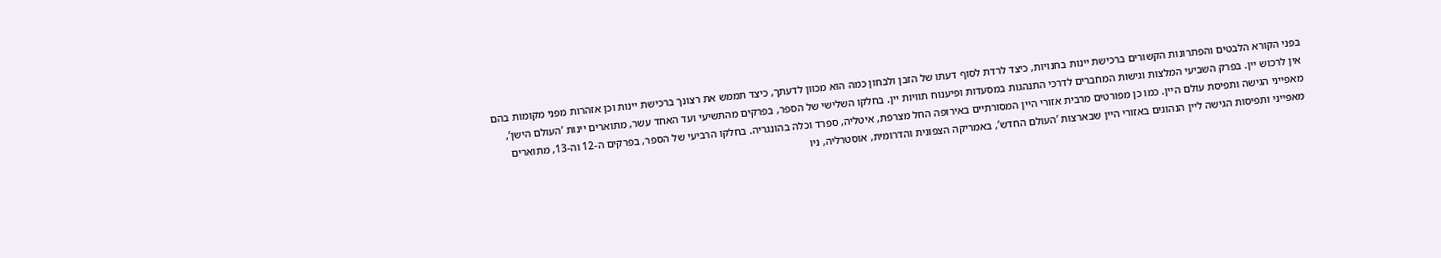בפני הקורא הלבטים והפתרונות הקשורים ברכישת יינות בחנויות, כיצד לרדת לסוף דעתו של הזבן ולבחון כמה הוא מכוון לדעתך, כיצד תממש את רצונך ברכישת יינות וכן אזהרות מפני מקומות בהם אין לרכוש יין. בפרק השביעי המלצות וגישות המחברים לדרכי התנהגות במסעדות ופיענוח תוויות יין. בחלקו השלישי של הספר, בפרקים מהתשיעי ועד האחד עשר, מתוארים יינות ’העולם הישן’, מאפייני הגישה ותפיסת עולם היין. כמו כן מפורטים מרבית אזורי היין המסורתיים באירופה החל מצרפת, איטליה, ספרד וכלה בהונגריה. בחלקו הרביעי של הספר, בפרקים ה-12 וה-13, מתוארים מאפייני ותפיסות הגישה ליין הנהוגים באזורי היין שבארצות ’העולם החדש’, באמריקה הצפונית והדרומית, אוסטרליה, ניו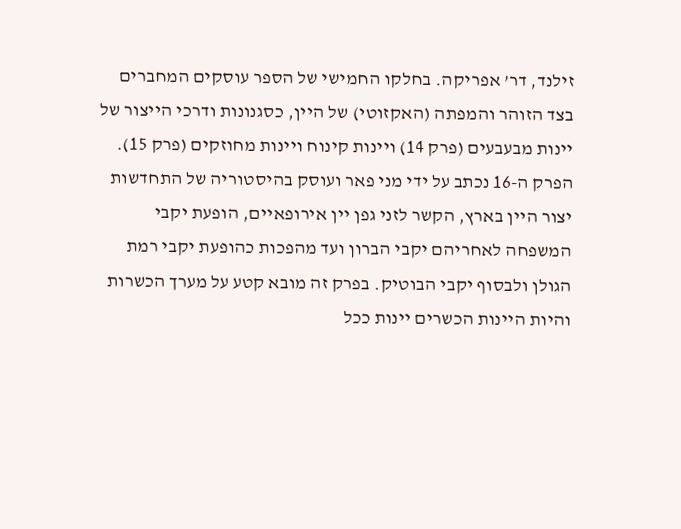זילנד, דר’ אפריקה. בחלקו החמישי של הספר עוסקים המחברים בצד הזוהר והמפתה (האקזוטי) של היין, כסגנונות ודרכי הייצור של יינות מבעבעים (פרק 14) ויינות קינוח ויינות מחוזקים (פרק 15). הפרק ה-16 נכתב על ידי מני פאר ועוסק בהיסטוריה של התחדשות יצור היין בארץ, הקשר לזני גפן יין אירופאיים, הופעת יקבי המשפחה לאחריהם יקבי הברון ועד מהפכות כהופעת יקבי רמת הגולן ולבסוף יקבי הבוטיק. בפרק זה מובא קטע על מערך הכשרות והיות היינות הכשרים יינות ככל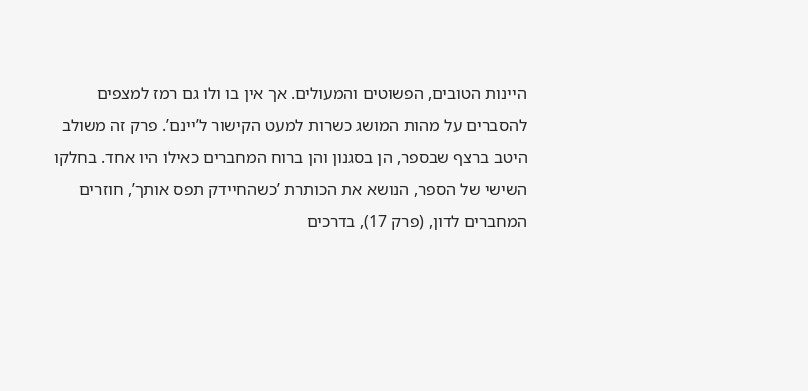היינות הטובים, הפשוטים והמעולים. אך אין בו ולו גם רמז למצפים להסברים על מהות המושג כשרות למעט הקישור ל’יינם’. פרק זה משולב היטב ברצף שבספר, הן בסגנון והן ברוח המחברים כאילו היו אחד. בחלקו השישי של הספר, הנושא את הכותרת ’כשהחיידק תפס אותך’, חוזרים המחברים לדון, (פרק 17), בדרכים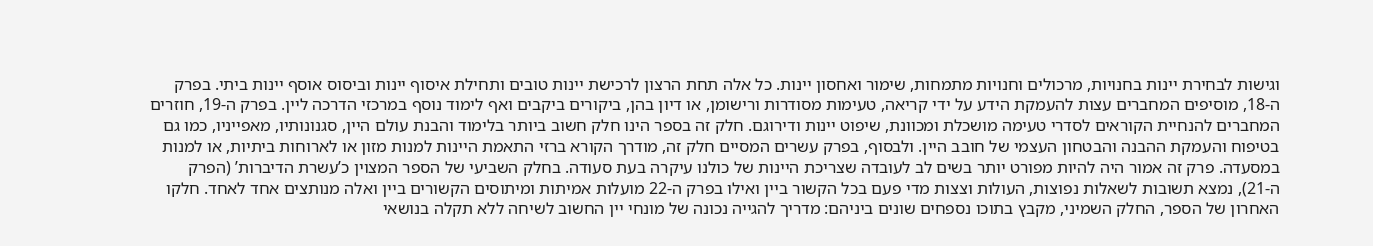וגישות לבחירת יינות בחנויות, מרכולים וחנויות מתמחות, שימור ואחסון יינות. כל אלה תחת הרצון לרכישת יינות טובים ותחילת איסוף יינות וביסוס אוסף יינות ביתי. בפרק ה-18, מוסיפים המחברים עצות להעמקת הידע על ידי קריאה, טעימות מסודרות ורישומן, או דיון בהן, ביקורים ביקבים ואף לימוד נוסף במרכזי הדרכה ליין. בפרק ה-19, חוזרים המחברים להנחיית הקוראים לסדרי טעימה מושכלת ומכוונת, שיפוט יינות ודירוגם. חלק זה בספר הינו חלק חשוב ביותר בלימוד והבנת עולם היין, סגנונותיו, מאפייניו, כמו גם בטיפוח והעמקת ההבנה והבטחון העצמי של חובב היין. ולבסוף, בפרק עשרים המסיים חלק זה, מודרך הקורא ברזי התאמת היינות למנות מזון או לארוחות ביתיות, או למנות במסעדה. פרק זה אמור היה להיות מפורט יותר בשים לב לעובדה שצריכת היינות של כולנו עיקרה בעת סעודה. בחלק השביעי של הספר המצוין כ’עשרת הדיברות’ (הפרק ה-21), נמצא תשובות לשאלות נפוצות, העולות וצצות מדי פעם בכל הקשור ביין ואילו בפרק ה-22 מועלות אמיתות ומיתוסים הקשורים ביין ואלה מנותצים אחד לאחד. חלקו האחרון של הספר, החלק השמיני, מקבץ בתוכו נספחים שונים ביניהם: מדריך להגייה נכונה של מונחי יין החשוב לשיחה ללא תקלה בנושאי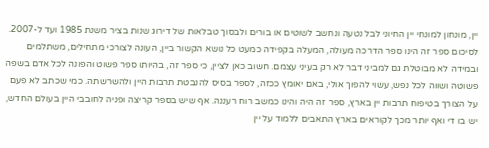יין, מונחון למונחי יין החיוני לבל נטעה ונחשב לשוטים או בורים ולבסוך טבלאות של דירוג שנות בציר משנת 1985 ועד ל-2007. לסיכום ספר זה הינו ספר הדרכה מעולה, המעלה בקפידה כמעט כל נושא הקשור ביין, העונה לצורכי מתחילים, משתלמים ובמידה לא מבוטלת גם למביני דבר לא רק בעיני עצמם. חשוב כאן לציין, כי ספר זה, בהיותו ספר פשוט והפונה לכל אדם בשפה פשוטה ושווה לכל נפש, עשוי להפוך אולי, באם יאומץ ככזה, לספר בסיס להנבטת תרבות היין ולהשרשתה. כמי שכתב לא פעם על הצורך בטיפוח תרבות יין בארץ, ספר זה היה והינו כמשב רוח רעננה. אף שיש בספר קריצה ופניה לחובבי היין בעולם החדש, יש בו די ואף יותר מכך לקוראים בארץ התאבים ללמוד על יין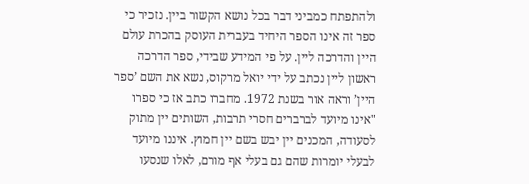ולהתפתח כמביני דבר בכל נושא הקשור ביין. נזכיר כי ספר זה אינו הספר היחיד בעברית העוסק בהכרת עולם היין והדרכה ליין. על פי המידע שבידי, ספר הדרכה ראשון ליין נכתב על ידי יואל מרקוס, נשא את השם ’ספר היין’ וראה אור בשנת 1972. מחברו כתב אז כי ספרו "אינו מיועד לברברים חסרי תרבות, השותים יין מתוק לסעודה, המכנים יין יבש בשם יין חמוץ. איננו מיועד לבעלי יומרות שהם גם בעלי אף מורם, לאלו שנסעו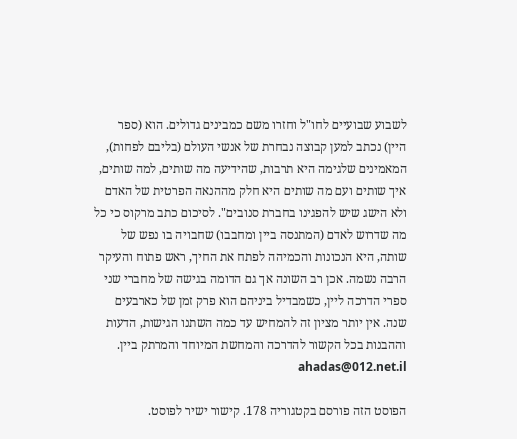לשבוע שבועיים לחו"ל וחזרו משם כמבינים גדולים. הוא (ספר היין) נכתב למען קבוצה נבחרת של אנשי העולם (בליבם לפחות), המאמינים שלגימה היא תרבות, שהידיעה מה שותים, למה שותים, איך שותים ועם מה שותים היא חלק מההנאה הפרטית של האדם ולא הישג שיש להפגינו בחברת סנובים". לסיכום כתב מרקוס כי כל מה שדרוש לאדם (המתנסה ביין ומחבבו) שחבויה בו נפש של שותה, היא הנכונות והכמיהה לפתח את החיך, ראש פתוח והעיקר הרבה נשמה. אכן רב השונה אך גם הדומה בגישה של מחברי שני ספרי הדרכה ליין, כשמבדיל ביניהם הוא פרק זמן של כארבעים שנה. אין יותר מציון זה להמחיש עד כמה השתנו הגישות, הדעות וההבנות בכל הקשור להדרכה והמחשת המיוחד והמרתק ביין. ahadas@012.net.il

הפוסט הזה פורסם בקטגוריה 178. קישור ישיר לפוסט.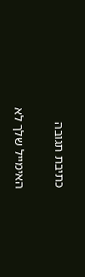כתיבת תגובה

האימייל שלך לא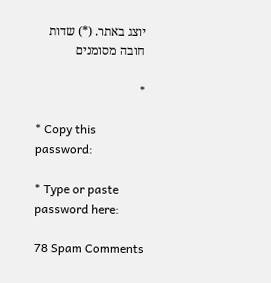יוצג באתר. (*) שדות חובה מסומנים

*

* Copy this password:

* Type or paste password here:

78 Spam Comments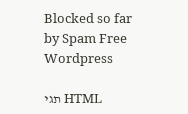Blocked so far by Spam Free Wordpress

תגי HTML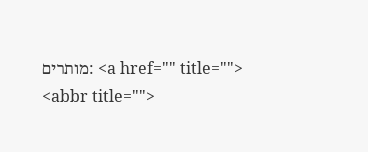מותרים: <a href="" title=""> <abbr title="">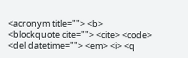<acronym title=""> <b> <blockquote cite=""> <cite> <code> <del datetime=""> <em> <i> <q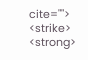cite=""> <strike> <strong>